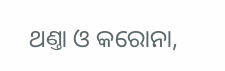ଥଣ୍ତା ଓ କରୋନା,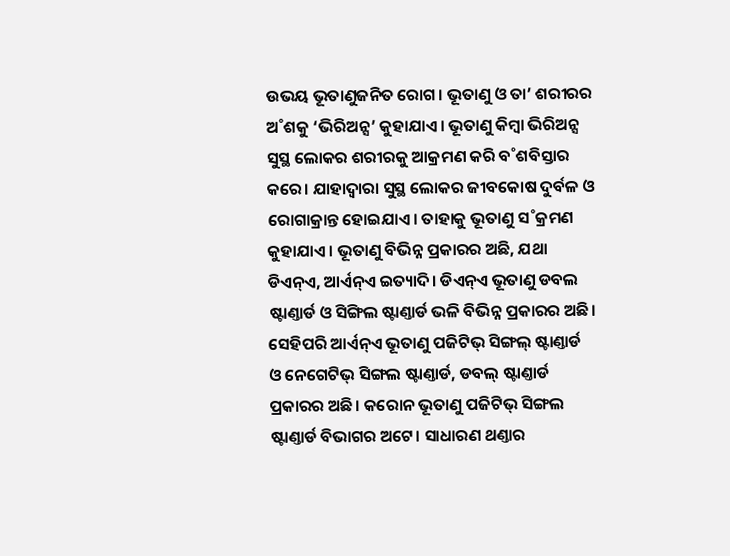ଉଭୟ ଭୂତାଣୁଜନିତ ରୋଗ। ଭୂତାଣୁ ଓ ତା’ ଶରୀରର ଅ˚ଶକୁ ‘ଭିରିଅନ୍ସ’ କୁହାଯାଏ। ଭୂତାଣୁ କିମ୍ବା ଭିରିଅନ୍ସ ସୁସ୍ଥ ଲୋକର ଶରୀରକୁ ଆକ୍ରମଣ କରି ବ˚ଶବିସ୍ତାର କରେ। ଯାହାଦ୍ବାରା ସୁସ୍ଥ ଲୋକର ଜୀବକୋଷ ଦୁର୍ବଳ ଓ ରୋଗାକ୍ରାନ୍ତ ହୋଇଯାଏ। ତାହାକୁ ଭୂତାଣୁ ସ˚କ୍ରମଣ କୁହାଯାଏ। ଭୂତାଣୁ ବିଭିନ୍ନ ପ୍ରକାରର ଅଛି, ଯଥା ଡିଏନ୍ଏ, ଆର୍ଏନ୍ଏ ଇତ୍ୟାଦି। ଡିଏନ୍ଏ ଭୂତାଣୁ ଡବଲ ଷ୍ଟାଣ୍ତାର୍ଡ ଓ ସିଙ୍ଗିଲ ଷ୍ଟାଣ୍ତାର୍ଡ ଭଳି ବିଭିନ୍ନ ପ୍ରକାରର ଅଛି। ସେହିପରି ଆର୍ଏନ୍ଏ ଭୂତାଣୁ ପଜିଟିଭ୍ ସିଙ୍ଗଲ୍ ଷ୍ଟାଣ୍ତାର୍ଡ ଓ ନେଗେଟିଭ୍ ସିଙ୍ଗଲ ଷ୍ଟାଣ୍ତାର୍ଡ, ଡବଲ୍ ଷ୍ଟାଣ୍ତାର୍ଡ ପ୍ରକାରର ଅଛି। କରୋନ ଭୂତାଣୁ ପଜିଟିଭ୍ ସିଙ୍ଗଲ ଷ୍ଟାଣ୍ତାର୍ଡ ବିଭାଗର ଅଟେ। ସାଧାରଣ ଥଣ୍ତାର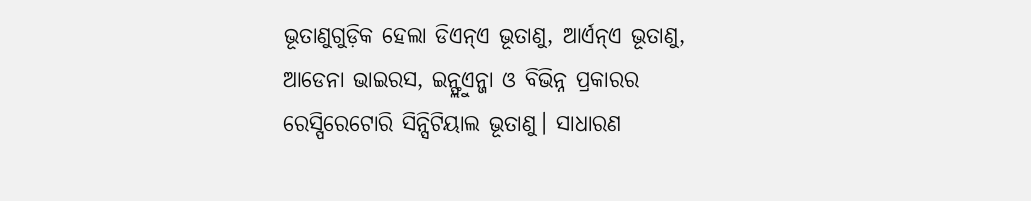ଭୂତାଣୁଗୁଡ଼ିକ ହେଲା ଡିଏନ୍ଏ ଭୂତାଣୁ, ଆର୍ଏନ୍ଏ ଭୂତାଣୁ, ଆଡେନା ଭାଇରସ, ଇନ୍ଫ୍ଲୁଏନ୍ଜା ଓ ବିଭିନ୍ନ ପ୍ରକାରର ରେସ୍ପିରେଟୋରି ସିନ୍ସିଟିୟାଲ ଭୂତାଣୁ। ସାଧାରଣ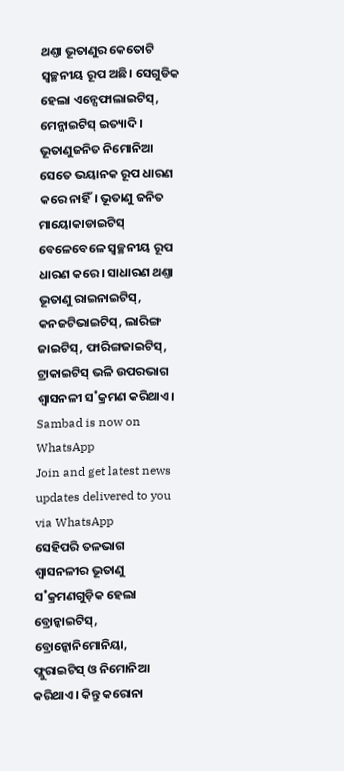ଥଣ୍ତା ଭୂତାଣୁର କେତୋଟି ସ୍ବଚ୍ଛନୀୟ ରୂପ ଅଛି। ସେଗୁଡିକ ହେଲା ଏନ୍ସେଫାଲାଇଟିସ୍, ମେନ୍ଜାଇଟିସ୍ ଇତ୍ୟାଦି। ଭୂତାଣୁଜନିତ ନିମୋନିଆ ସେତେ ଭୟାନକ ରୂପ ଧାରଣ କରେ ନାହିଁ। ଭୂତାଣୁ ଜନିତ ମାୟୋକାଡାଇଟିସ୍ ବେଳେବେଳେ ସ୍ବଚ୍ଛନୀୟ ରୂପ ଧାରଣ କରେ। ସାଧାରଣ ଥଣ୍ତା ଭୂତାଣୁ ରାଇନାଇଟିସ୍, କନଜଟିଭାଇଟିସ୍, ଲାରିଙ୍ଗ ଜାଇଟିସ୍, ଫାରିଙ୍ଗଜାଇଟିସ୍, ଟ୍ରାକାଇଟିସ୍ ଭଳି ଉପରଭାଗ ଶ୍ବାସନଳୀ ସ˚କ୍ରମଣ କରିଥାଏ।
Sambad is now on WhatsApp
Join and get latest news updates delivered to you via WhatsApp
ସେହିପରି ତଳଭାଗ ଶ୍ବାସନଳୀର ଭୂତାଣୁ ସ˚କ୍ରମଣଗୁଡ଼ିକ ହେଲା ବ୍ରୋନ୍କାଇଟିସ୍, ବ୍ରୋନ୍କୋନିମୋନିୟା, ଫ୍ଲୁରାଇଟିସ୍ ଓ ନିମୋନିଆ କରିଥାଏ। କିନ୍ତୁ କରୋନା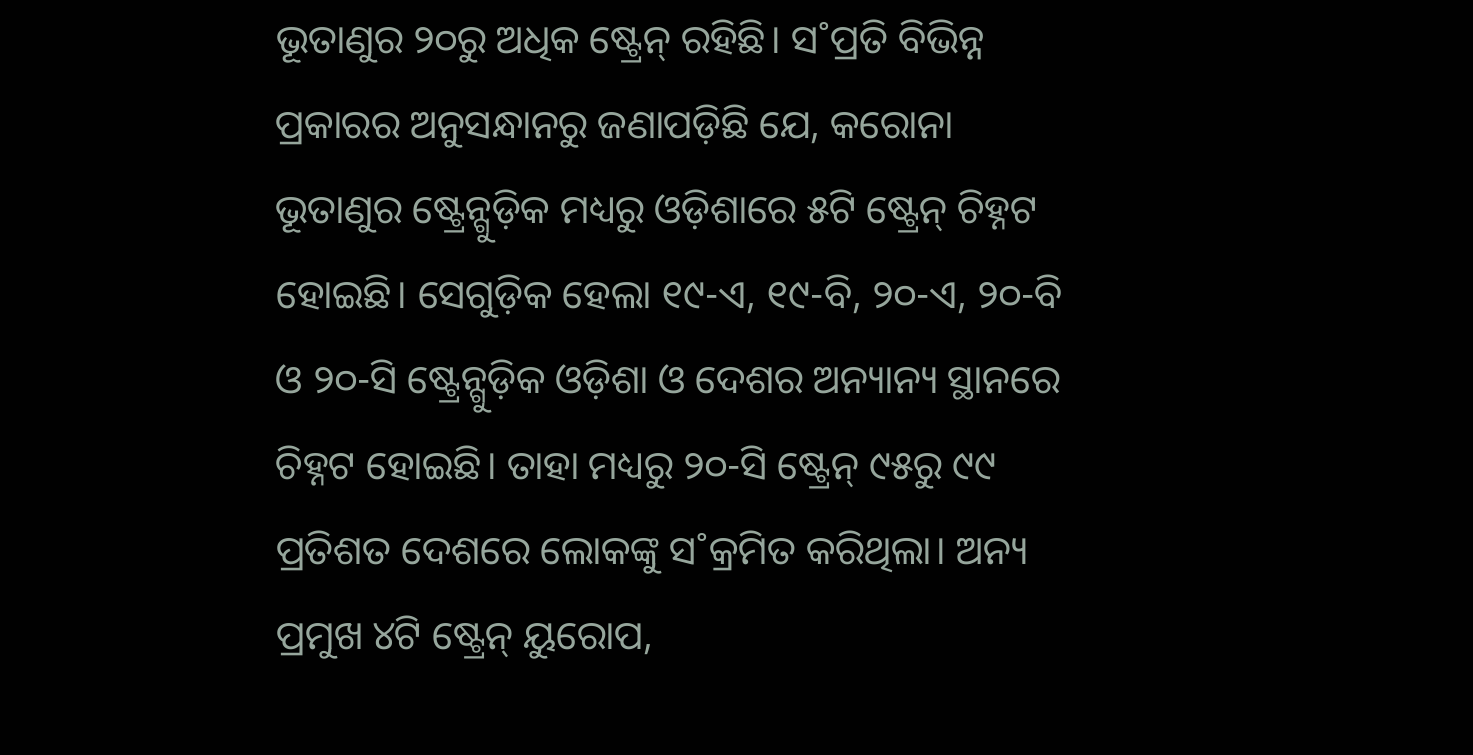ଭୂତାଣୁର ୨୦ରୁ ଅଧିକ ଷ୍ଟ୍ରେନ୍ ରହିଛି। ସ˚ପ୍ରତି ବିଭିନ୍ନ ପ୍ରକାରର ଅନୁସନ୍ଧାନରୁ ଜଣାପଡ଼ିଛି ଯେ, କରୋନା ଭୂତାଣୁର ଷ୍ଟ୍ରେନ୍ଗୁଡ଼ିକ ମଧ୍ୟରୁ ଓଡ଼ିଶାରେ ୫ଟି ଷ୍ଟ୍ରେନ୍ ଚିହ୍ନଟ ହୋଇଛି। ସେଗୁଡ଼ିକ ହେଲା ୧୯-ଏ, ୧୯-ବି, ୨୦-ଏ, ୨୦-ବି ଓ ୨୦-ସି ଷ୍ଟ୍ରେନ୍ଗୁଡ଼ିକ ଓଡ଼ିଶା ଓ ଦେଶର ଅନ୍ୟାନ୍ୟ ସ୍ଥାନରେ ଚିହ୍ନଟ ହୋଇଛି। ତାହା ମଧ୍ୟରୁ ୨୦-ସି ଷ୍ଟ୍ରେନ୍ ୯୫ରୁ ୯୯ ପ୍ରତିଶତ ଦେଶରେ ଲୋକଙ୍କୁ ସ˚କ୍ରମିତ କରିଥିଲା। ଅନ୍ୟ ପ୍ରମୁଖ ୪ଟି ଷ୍ଟ୍ରେନ୍ ୟୁରୋପ,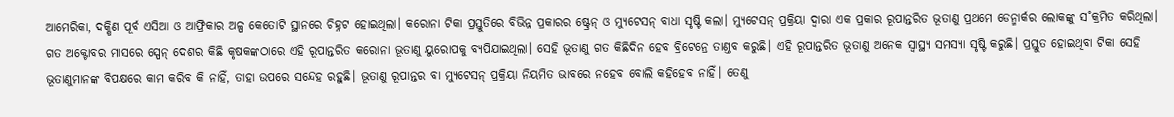ଆମେରିକା, ଦକ୍ଷିଣ ପୂର୍ବ ଏସିଆ ଓ ଆଫ୍ରିକାର ଅଳ୍ପ କେତୋଟି ସ୍ଥାନରେ ଚିହ୍ନଟ ହୋଇଥିଲା। କରୋନା ଟିକା ପ୍ରସ୍ତୁତିରେ ବିଭିନ୍ନ ପ୍ରକାରର ଷ୍ଟ୍ରେନ୍ ଓ ମ୍ୟୁଟେସନ୍ ବାଧା ସୃଷ୍ଟି କଲା। ମ୍ୟୁଟେସନ୍ ପ୍ରକ୍ରିୟା ଦ୍ବାରା ଏକ ପ୍ରକାର ରୂପାନ୍ତରିତ ଭୂତାଣୁ ପ୍ରଥମେ ଡେନ୍ମାର୍କର ଲୋକଙ୍କୁ ସ˚କ୍ରମିତ କରିଥିଲା। ଗତ ଅକ୍ଟୋବର ମାସରେ ସ୍ପେନ୍ ଦେଶର କିଛି କୃଷକଙ୍କଠାରେ ଏହି ରୂପାନ୍ତରିତ କରୋନା ଭୂତାଣୁ ୟୁରୋପକୁ ବ୍ୟପିଯାଇଥିଲା। ସେହି ଭୂତାଣୁ ଗତ କିଛିଦିନ ହେବ ବ୍ରିଟେନ୍ରେ ତାଣ୍ତବ କରୁଛି। ଏହି ରୂପାନ୍ତରିତ ଭୂତାଣୁ ଅନେକ ସ୍ବାସ୍ଥ୍ୟ ସମସ୍ୟା ସୃଷ୍ଟି କରୁଛି। ପ୍ରସ୍ତୁତ ହୋଇଥିବା ଟିକା ସେହି ଭୂତାଣୁମାନଙ୍କ ବିପକ୍ଷରେ କାମ କରିବ କି ନାହିଁ, ତାହା ଉପରେ ସନ୍ଦେହ ରହୁଛି। ଭୂତାଣୁ ରୂପାନ୍ତର ବା ମ୍ୟୁଟେସନ୍ ପ୍ରକ୍ରିୟା ନିୟମିତ ଭାବରେ ନହେବ ବୋଲି କହିହେବ ନାହିଁ। ତେଣୁ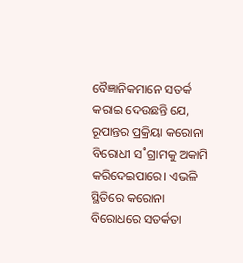ବୈଜ୍ଞାନିକମାନେ ସତର୍କ କରାଇ ଦେଉଛନ୍ତି ଯେ, ରୂପାନ୍ତର ପ୍ରକ୍ରିୟା କରୋନା ବିରୋଧୀ ସ˚ଗ୍ରାମକୁ ଅକାମି କରିଦେଇପାରେ। ଏଭଳି ସ୍ଥିତିରେ କରୋନା ବିରୋଧରେ ସତର୍କତା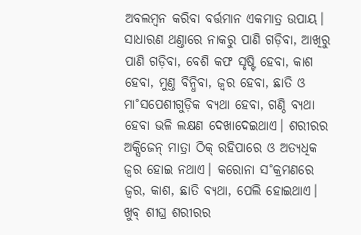ଅବଲମ୍ବନ କରିବା ବର୍ତ୍ତମାନ ଏକମାତ୍ର ଉପାୟ।
ସାଧାରଣ ଥଣ୍ତାରେ ନାକରୁ ପାଣି ଗଡ଼ିବା, ଆଖିରୁ ପାଣି ଗଡ଼ିବା, ବେଶି କଫ ସୃଷ୍ଟି ହେବା, କାଶ ହେବା, ମୁଣ୍ତ ବିନ୍ଧିବା, ଜ୍ବର ହେବା, ଛାତି ଓ ମା˚ସପେଶୀଗୁଡ଼ିକ ବ୍ୟଥା ହେବା, ଗଣ୍ଠି ବ୍ୟଥା ହେବା ଭଳି ଲକ୍ଷଣ ଦେଖାଦେଇଥାଏ। ଶରୀରର ଅକ୍ସିଜେନ୍ ମାତ୍ରା ଠିକ୍ ରହିପାରେ ଓ ଅତ୍ୟଧିକ ଜ୍ବର ହୋଇ ନଥାଏ। କରୋନା ସ˚କ୍ରମଣରେ ଜ୍ବର, କାଶ, ଛାତି ବ୍ୟଥା, ପେଲି ହୋଇଥାଏ। ଖୁବ୍ ଶୀଘ୍ର ଶରୀରର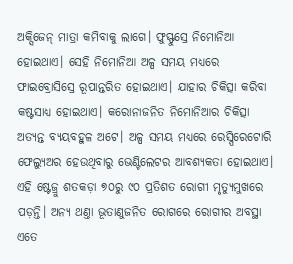ଅକ୍ସିଜେନ୍ ମାତ୍ରା କମିବାକୁ ଲାଗେ। ଫୁସ୍ଫୁସ୍ରେ ନିମୋନିଆ ହୋଇଥାଏ। ସେହି ନିମୋନିଆ ଅଳ୍ପ ସମୟ ମଧ୍ୟରେ ଫାଇବ୍ରୋସିସ୍ରେ ରୂପାନ୍ତରିତ ହୋଇଥାଏ। ଯାହାର ଚିକିତ୍ସା କରିବା କଷ୍ଟସାଧ୍ୟ ହୋଇଥାଏ। କରୋନାଜନିତ ନିମୋନିଆର ଚିକିତ୍ସା ଅତ୍ୟନ୍ତ ବ୍ୟୟବହୁଳ ଅଟେ। ଅଳ୍ପ ସମୟ ମଧ୍ୟରେ ରେସ୍ପିରେଟୋରି ଫେଲ୍ୟୁଅର ହେଉଥିବାରୁ ଭେଣ୍ଟିଲେଟର ଆବଶ୍ୟକତା ହୋଇଥାଏ। ଏହି ଷ୍ଟେଜ୍ରୁ ଶତକଡ଼ା ୭୦ରୁ ୯୦ ପ୍ରତିଶତ ରୋଗୀ ମୃତ୍ୟୁମୁଖରେ ପଡ଼ନ୍ତି। ଅନ୍ୟ ଥଣ୍ତା ଭୂତାଣୁଜନିତ ରୋଗରେ ରୋଗୀର ଅବସ୍ଥା ଏତେ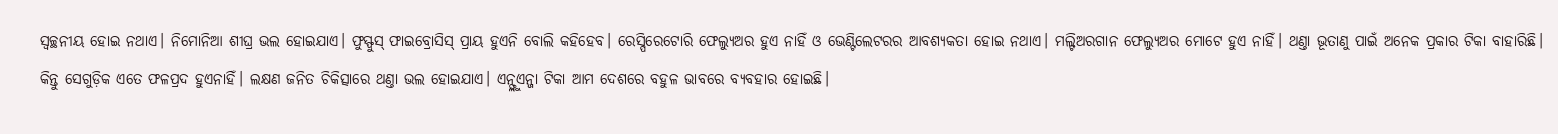ସ୍ବଚ୍ଛନୀୟ ହୋଇ ନଥାଏ। ନିମୋନିଆ ଶୀଘ୍ର ଭଲ ହୋଇଯାଏ। ଫୁସ୍ଫୁସ୍ ଫାଇବ୍ରୋସିସ୍ ପ୍ରାୟ ହୁଏନି ବୋଲି କହିହେବ। ରେସ୍ପିରେଟୋରି ଫେଲ୍ୟୁଅର ହୁଏ ନାହିଁ ଓ ଭେଣ୍ଟିଲେଟରର ଆବଶ୍ୟକତା ହୋଇ ନଥାଏ। ମଲ୍ଟିଅରଗାନ ଫେଲ୍ୟୁଅର ମୋଟେ ହୁଏ ନାହିଁ। ଥଣ୍ତା ଭୂତାଣୁ ପାଇଁ ଅନେକ ପ୍ରକାର ଟିକା ବାହାରିଛି। କିନ୍ତୁ ସେଗୁଡ଼ିକ ଏତେ ଫଳପ୍ରଦ ହୁଏନାହିଁ। ଲକ୍ଷଣ ଜନିତ ଚିକିତ୍ସାରେ ଥଣ୍ତା ଭଲ ହୋଇଯାଏ। ଏନ୍ଫ୍ଲୁଏନ୍ଜା ଟିକା ଆମ ଦେଶରେ ବହୁଳ ଭାବରେ ବ୍ୟବହାର ହୋଇଛି।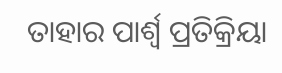ତାହାର ପାର୍ଶ୍ବ ପ୍ରତିକ୍ରିୟା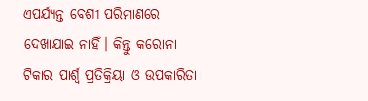ଏପର୍ଯ୍ୟନ୍ତ ବେଶୀ ପରିମାଣରେ ଦେଖାଯାଇ ନାହିଁ। କିନ୍ତୁ କରୋନା ଟିକାର ପାର୍ଶ୍ବ ପ୍ରତିକ୍ରିୟା ଓ ଉପକାରିତା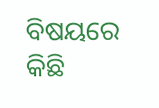ବିଷୟରେ କିଛି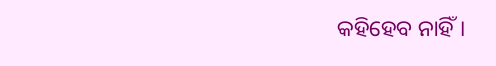କହିହେବ ନାହିଁ।